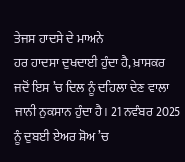ਤੇਜਸ ਹਾਦਸੇ ਦੇ ਮਾਅਨੇ
ਹਰ ਹਾਦਸਾ ਦੁਖਦਾਈ ਹੁੰਦਾ ਹੈ, ਖ਼ਾਸਕਰ ਜਦੋਂ ਇਸ ’ਚ ਦਿਲ ਨੂੰ ਦਹਿਲਾ ਦੇਣ ਵਾਲਾ ਜਾਨੀ ਨੁਕਸਾਨ ਹੁੰਦਾ ਹੈ। 21 ਨਵੰਬਰ 2025 ਨੂੰ ਦੁਬਈ ਏਅਰ ਸ਼ੋਅ ’ਚ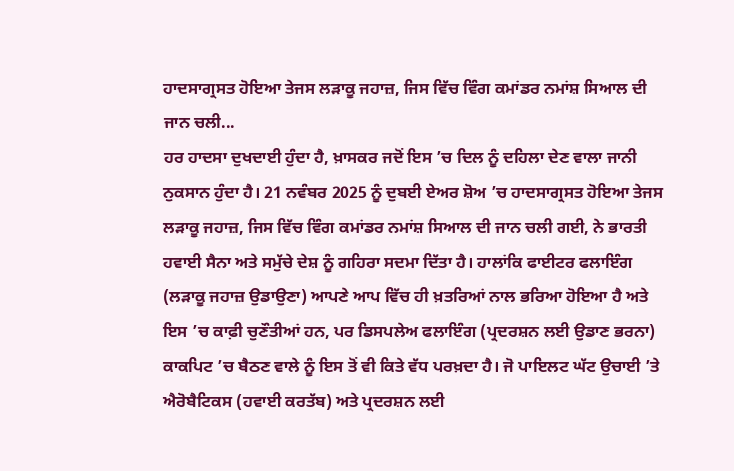ਹਾਦਸਾਗ੍ਰਸਤ ਹੋਇਆ ਤੇਜਸ ਲੜਾਕੂ ਜਹਾਜ਼, ਜਿਸ ਵਿੱਚ ਵਿੰਗ ਕਮਾਂਡਰ ਨਮਾਂਸ਼ ਸਿਆਲ ਦੀ ਜਾਨ ਚਲੀ...
ਹਰ ਹਾਦਸਾ ਦੁਖਦਾਈ ਹੁੰਦਾ ਹੈ, ਖ਼ਾਸਕਰ ਜਦੋਂ ਇਸ ’ਚ ਦਿਲ ਨੂੰ ਦਹਿਲਾ ਦੇਣ ਵਾਲਾ ਜਾਨੀ ਨੁਕਸਾਨ ਹੁੰਦਾ ਹੈ। 21 ਨਵੰਬਰ 2025 ਨੂੰ ਦੁਬਈ ਏਅਰ ਸ਼ੋਅ ’ਚ ਹਾਦਸਾਗ੍ਰਸਤ ਹੋਇਆ ਤੇਜਸ ਲੜਾਕੂ ਜਹਾਜ਼, ਜਿਸ ਵਿੱਚ ਵਿੰਗ ਕਮਾਂਡਰ ਨਮਾਂਸ਼ ਸਿਆਲ ਦੀ ਜਾਨ ਚਲੀ ਗਈ, ਨੇ ਭਾਰਤੀ ਹਵਾਈ ਸੈਨਾ ਅਤੇ ਸਮੁੱਚੇ ਦੇਸ਼ ਨੂੰ ਗਹਿਰਾ ਸਦਮਾ ਦਿੱਤਾ ਹੈ। ਹਾਲਾਂਕਿ ਫਾਈਟਰ ਫਲਾਇੰਗ (ਲੜਾਕੂ ਜਹਾਜ਼ ਉਡਾਉਣਾ) ਆਪਣੇ ਆਪ ਵਿੱਚ ਹੀ ਖ਼ਤਰਿਆਂ ਨਾਲ ਭਰਿਆ ਹੋਇਆ ਹੈ ਅਤੇ ਇਸ ’ਚ ਕਾਫ਼ੀ ਚੁਣੌਤੀਆਂ ਹਨ, ਪਰ ਡਿਸਪਲੇਅ ਫਲਾਇੰਗ (ਪ੍ਰਦਰਸ਼ਨ ਲਈ ਉਡਾਣ ਭਰਨਾ) ਕਾਕਪਿਟ ’ਚ ਬੈਠਣ ਵਾਲੇ ਨੂੰ ਇਸ ਤੋਂ ਵੀ ਕਿਤੇ ਵੱਧ ਪਰਖ਼ਦਾ ਹੈ। ਜੋ ਪਾਇਲਟ ਘੱਟ ਉਚਾਈ ’ਤੇ ਐਰੋਬੈਟਿਕਸ (ਹਵਾਈ ਕਰਤੱਬ) ਅਤੇ ਪ੍ਰਦਰਸ਼ਨ ਲਈ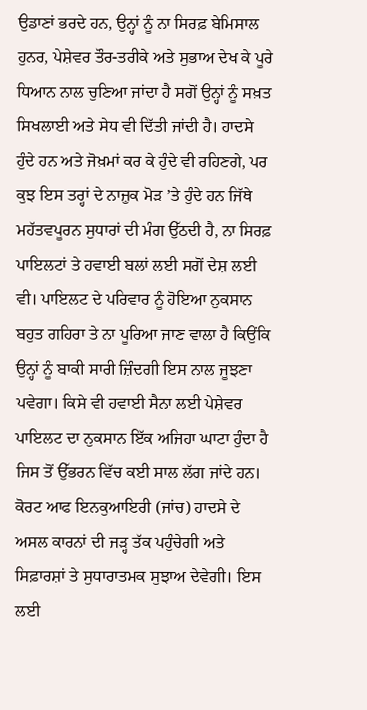ਉਡਾਣਾਂ ਭਰਦੇ ਹਨ, ਉਨ੍ਹਾਂ ਨੂੰ ਨਾ ਸਿਰਫ਼ ਬੇਮਿਸਾਲ ਹੁਨਰ, ਪੇਸ਼ੇਵਰ ਤੌਰ-ਤਰੀਕੇ ਅਤੇ ਸੁਭਾਅ ਦੇਖ ਕੇ ਪੂਰੇ ਧਿਆਨ ਨਾਲ ਚੁਣਿਆ ਜਾਂਦਾ ਹੈ ਸਗੋਂ ਉਨ੍ਹਾਂ ਨੂੰ ਸਖ਼ਤ ਸਿਖਲਾਈ ਅਤੇ ਸੇਧ ਵੀ ਦਿੱਤੀ ਜਾਂਦੀ ਹੈ। ਹਾਦਸੇ ਹੁੰਦੇ ਹਨ ਅਤੇ ਜੋਖ਼ਮਾਂ ਕਰ ਕੇ ਹੁੰਦੇ ਵੀ ਰਹਿਣਗੇ, ਪਰ ਕੁਝ ਇਸ ਤਰ੍ਹਾਂ ਦੇ ਨਾਜ਼ੁਕ ਮੋੜ ’ਤੇ ਹੁੰਦੇ ਹਨ ਜਿੱਥੇ ਮਹੱਤਵਪੂਰਨ ਸੁਧਾਰਾਂ ਦੀ ਮੰਗ ਉੱਠਦੀ ਹੈ, ਨਾ ਸਿਰਫ਼ ਪਾਇਲਟਾਂ ਤੇ ਹਵਾਈ ਬਲਾਂ ਲਈ ਸਗੋਂ ਦੇਸ਼ ਲਈ ਵੀ। ਪਾਇਲਟ ਦੇ ਪਰਿਵਾਰ ਨੂੰ ਹੋਇਆ ਨੁਕਸਾਨ ਬਹੁਤ ਗਹਿਰਾ ਤੇ ਨਾ ਪੂਰਿਆ ਜਾਣ ਵਾਲਾ ਹੈ ਕਿਉਂਕਿ ਉਨ੍ਹਾਂ ਨੂੰ ਬਾਕੀ ਸਾਰੀ ਜ਼ਿੰਦਗੀ ਇਸ ਨਾਲ ਜੂਝਣਾ ਪਵੇਗਾ। ਕਿਸੇ ਵੀ ਹਵਾਈ ਸੈਨਾ ਲਈ ਪੇਸ਼ੇਵਰ ਪਾਇਲਟ ਦਾ ਨੁਕਸਾਨ ਇੱਕ ਅਜਿਹਾ ਘਾਟਾ ਹੁੰਦਾ ਹੈ ਜਿਸ ਤੋਂ ਉੱਭਰਨ ਵਿੱਚ ਕਈ ਸਾਲ ਲੱਗ ਜਾਂਦੇ ਹਨ।
ਕੋਰਟ ਆਫ ਇਨਕੁਆਇਰੀ (ਜਾਂਚ) ਹਾਦਸੇ ਦੇ ਅਸਲ ਕਾਰਨਾਂ ਦੀ ਜੜ੍ਹ ਤੱਕ ਪਹੁੰਚੇਗੀ ਅਤੇ ਸਿਫ਼ਾਰਸ਼ਾਂ ਤੇ ਸੁਧਾਰਾਤਮਕ ਸੁਝਾਅ ਦੇਵੇਗੀ। ਇਸ ਲਈ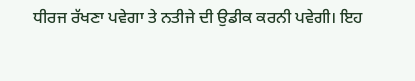ਧੀਰਜ ਰੱਖਣਾ ਪਵੇਗਾ ਤੇ ਨਤੀਜੇ ਦੀ ਉਡੀਕ ਕਰਨੀ ਪਵੇਗੀ। ਇਹ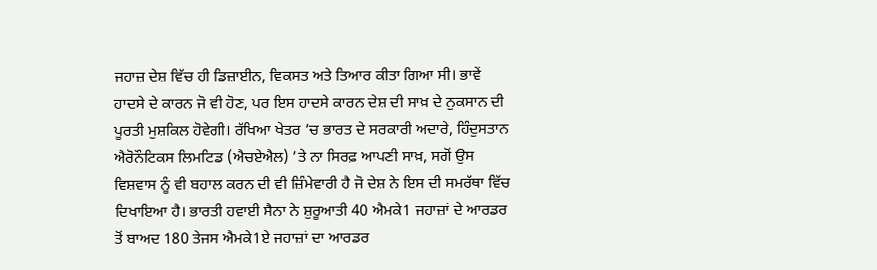ਜਹਾਜ਼ ਦੇਸ਼ ਵਿੱਚ ਹੀ ਡਿਜ਼ਾਈਨ, ਵਿਕਸਤ ਅਤੇ ਤਿਆਰ ਕੀਤਾ ਗਿਆ ਸੀ। ਭਾਵੇਂ ਹਾਦਸੇ ਦੇ ਕਾਰਨ ਜੋ ਵੀ ਹੋਣ, ਪਰ ਇਸ ਹਾਦਸੇ ਕਾਰਨ ਦੇਸ਼ ਦੀ ਸਾਖ਼ ਦੇ ਨੁਕਸਾਨ ਦੀ ਪੂਰਤੀ ਮੁਸ਼ਕਿਲ ਹੋਵੇਗੀ। ਰੱਖਿਆ ਖੇਤਰ ’ਚ ਭਾਰਤ ਦੇ ਸਰਕਾਰੀ ਅਦਾਰੇ, ਹਿੰਦੁਸਤਾਨ ਐਰੋਨੌਟਿਕਸ ਲਿਮਟਿਡ (ਐਚਏਐਲ) ’ਤੇ ਨਾ ਸਿਰਫ਼ ਆਪਣੀ ਸਾਖ਼, ਸਗੋਂ ਉਸ ਵਿਸ਼ਵਾਸ ਨੂੰ ਵੀ ਬਹਾਲ ਕਰਨ ਦੀ ਵੀ ਜ਼ਿੰਮੇਵਾਰੀ ਹੈ ਜੋ ਦੇਸ਼ ਨੇ ਇਸ ਦੀ ਸਮਰੱਥਾ ਵਿੱਚ ਦਿਖਾਇਆ ਹੈ। ਭਾਰਤੀ ਹਵਾਈ ਸੈਨਾ ਨੇ ਸ਼ੁਰੂਆਤੀ 40 ਐਮਕੇ1 ਜਹਾਜ਼ਾਂ ਦੇ ਆਰਡਰ ਤੋਂ ਬਾਅਦ 180 ਤੇਜਸ ਐਮਕੇ1ਏ ਜਹਾਜ਼ਾਂ ਦਾ ਆਰਡਰ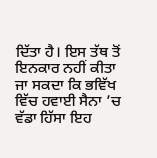ਦਿੱਤਾ ਹੈ। ਇਸ ਤੱਥ ਤੋਂ ਇਨਕਾਰ ਨਹੀਂ ਕੀਤਾ ਜਾ ਸਕਦਾ ਕਿ ਭਵਿੱਖ ਵਿੱਚ ਹਵਾਈ ਸੈਨਾ ’ਚ ਵੱਡਾ ਹਿੱਸਾ ਇਹ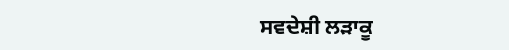ਸਵਦੇਸ਼ੀ ਲੜਾਕੂ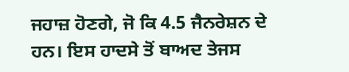ਜਹਾਜ਼ ਹੋਣਗੇ, ਜੋ ਕਿ 4.5 ਜੈਨਰੇਸ਼ਨ ਦੇ ਹਨ। ਇਸ ਹਾਦਸੇ ਤੋਂ ਬਾਅਦ ਤੇਜਸ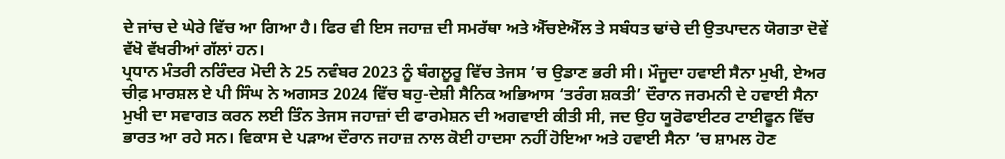ਦੇ ਜਾਂਚ ਦੇ ਘੇਰੇ ਵਿੱਚ ਆ ਗਿਆ ਹੈ। ਫਿਰ ਵੀ ਇਸ ਜਹਾਜ਼ ਦੀ ਸਮਰੱਥਾ ਅਤੇ ਐੱਚਏਐੱਲ ਤੇ ਸਬੰਧਤ ਢਾਂਚੇ ਦੀ ਉਤਪਾਦਨ ਯੋਗਤਾ ਦੋਵੇਂ ਵੱਖੋ ਵੱਖਰੀਆਂ ਗੱਲਾਂ ਹਨ।
ਪ੍ਰਧਾਨ ਮੰਤਰੀ ਨਰਿੰਦਰ ਮੋਦੀ ਨੇ 25 ਨਵੰਬਰ 2023 ਨੂੰ ਬੰਗਲੂਰੂ ਵਿੱਚ ਤੇਜਸ ’ਚ ਉਡਾਣ ਭਰੀ ਸੀ। ਮੌਜੂਦਾ ਹਵਾਈ ਸੈਨਾ ਮੁਖੀ, ਏਅਰ ਚੀਫ਼ ਮਾਰਸ਼ਲ ਏ ਪੀ ਸਿੰਘ ਨੇ ਅਗਸਤ 2024 ਵਿੱਚ ਬਹੁ-ਦੇਸ਼ੀ ਸੈਨਿਕ ਅਭਿਆਸ ‘ਤਰੰਗ ਸ਼ਕਤੀ’ ਦੌਰਾਨ ਜਰਮਨੀ ਦੇ ਹਵਾਈ ਸੈਨਾ ਮੁਖੀ ਦਾ ਸਵਾਗਤ ਕਰਨ ਲਈ ਤਿੰਨ ਤੇਜਸ ਜਹਾਜ਼ਾਂ ਦੀ ਫਾਰਮੇਸ਼ਨ ਦੀ ਅਗਵਾਈ ਕੀਤੀ ਸੀ, ਜਦ ਉਹ ਯੂਰੋਫਾਈਟਰ ਟਾਈਫੂਨ ਵਿੱਚ ਭਾਰਤ ਆ ਰਹੇ ਸਨ। ਵਿਕਾਸ ਦੇ ਪੜਾਅ ਦੌਰਾਨ ਜਹਾਜ਼ ਨਾਲ ਕੋਈ ਹਾਦਸਾ ਨਹੀਂ ਹੋਇਆ ਅਤੇ ਹਵਾਈ ਸੈਨਾ ’ਚ ਸ਼ਾਮਲ ਹੋਣ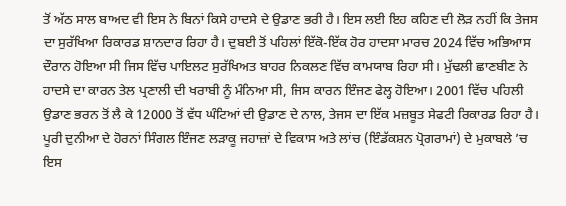ਤੋਂ ਅੱਠ ਸਾਲ ਬਾਅਦ ਵੀ ਇਸ ਨੇ ਬਿਨਾਂ ਕਿਸੇ ਹਾਦਸੇ ਦੇ ਉਡਾਣ ਭਰੀ ਹੈ। ਇਸ ਲਈ ਇਹ ਕਹਿਣ ਦੀ ਲੋੜ ਨਹੀਂ ਕਿ ਤੇਜਸ ਦਾ ਸੁਰੱਖਿਆ ਰਿਕਾਰਡ ਸ਼ਾਨਦਾਰ ਰਿਹਾ ਹੈ। ਦੁਬਈ ਤੋਂ ਪਹਿਲਾਂ ਇੱਕੋ-ਇੱਕ ਹੋਰ ਹਾਦਸਾ ਮਾਰਚ 2024 ਵਿੱਚ ਅਭਿਆਸ ਦੌਰਾਨ ਹੋਇਆ ਸੀ ਜਿਸ ਵਿੱਚ ਪਾਇਲਟ ਸੁਰੱਖਿਅਤ ਬਾਹਰ ਨਿਕਲਣ ਵਿੱਚ ਕਾਮਯਾਬ ਰਿਹਾ ਸੀ। ਮੁੱਢਲੀ ਛਾਣਬੀਣ ਨੇ ਹਾਦਸੇ ਦਾ ਕਾਰਨ ਤੇਲ ਪ੍ਰਣਾਲੀ ਦੀ ਖਰਾਬੀ ਨੂੰ ਮੰਨਿਆ ਸੀ, ਜਿਸ ਕਾਰਨ ਇੰਜਣ ਫੇਲ੍ਹ ਹੋਇਆ। 2001 ਵਿੱਚ ਪਹਿਲੀ ਉਡਾਣ ਭਰਨ ਤੋਂ ਲੈ ਕੇ 12000 ਤੋਂ ਵੱਧ ਘੰਟਿਆਂ ਦੀ ਉਡਾਣ ਦੇ ਨਾਲ, ਤੇਜਸ ਦਾ ਇੱਕ ਮਜ਼ਬੂਤ ਸੇਫਟੀ ਰਿਕਾਰਡ ਰਿਹਾ ਹੈ। ਪੂਰੀ ਦੁਨੀਆ ਦੇ ਹੋਰਨਾਂ ਸਿੰਗਲ ਇੰਜਣ ਲੜਾਕੂ ਜਹਾਜ਼ਾਂ ਦੇ ਵਿਕਾਸ ਅਤੇ ਲਾਂਚ (ਇੰਡੱਕਸ਼ਨ ਪ੍ਰੋਗਰਾਮਾਂ) ਦੇ ਮੁਕਾਬਲੇ ’ਚ ਇਸ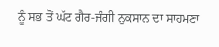ਨੂੰ ਸਭ ਤੋਂ ਘੱਟ ਗੈਰ-ਜੰਗੀ ਨੁਕਸਾਨ ਦਾ ਸਾਹਮਣਾ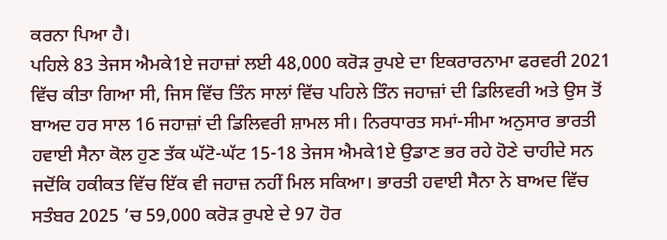ਕਰਨਾ ਪਿਆ ਹੈ।
ਪਹਿਲੇ 83 ਤੇਜਸ ਐਮਕੇ1ਏ ਜਹਾਜ਼ਾਂ ਲਈ 48,000 ਕਰੋੜ ਰੁਪਏ ਦਾ ਇਕਰਾਰਨਾਮਾ ਫਰਵਰੀ 2021 ਵਿੱਚ ਕੀਤਾ ਗਿਆ ਸੀ, ਜਿਸ ਵਿੱਚ ਤਿੰਨ ਸਾਲਾਂ ਵਿੱਚ ਪਹਿਲੇ ਤਿੰਨ ਜਹਾਜ਼ਾਂ ਦੀ ਡਿਲਿਵਰੀ ਅਤੇ ਉਸ ਤੋਂ ਬਾਅਦ ਹਰ ਸਾਲ 16 ਜਹਾਜ਼ਾਂ ਦੀ ਡਿਲਿਵਰੀ ਸ਼ਾਮਲ ਸੀ। ਨਿਰਧਾਰਤ ਸਮਾਂ-ਸੀਮਾ ਅਨੁਸਾਰ ਭਾਰਤੀ ਹਵਾਈ ਸੈਨਾ ਕੋਲ ਹੁਣ ਤੱਕ ਘੱਟੋ-ਘੱਟ 15-18 ਤੇਜਸ ਐਮਕੇ1ਏ ਉਡਾਣ ਭਰ ਰਹੇ ਹੋਣੇ ਚਾਹੀਦੇ ਸਨ ਜਦੋਂਕਿ ਹਕੀਕਤ ਵਿੱਚ ਇੱਕ ਵੀ ਜਹਾਜ਼ ਨਹੀਂ ਮਿਲ ਸਕਿਆ। ਭਾਰਤੀ ਹਵਾਈ ਸੈਨਾ ਨੇ ਬਾਅਦ ਵਿੱਚ ਸਤੰਬਰ 2025 ’ਚ 59,000 ਕਰੋੜ ਰੁਪਏ ਦੇ 97 ਹੋਰ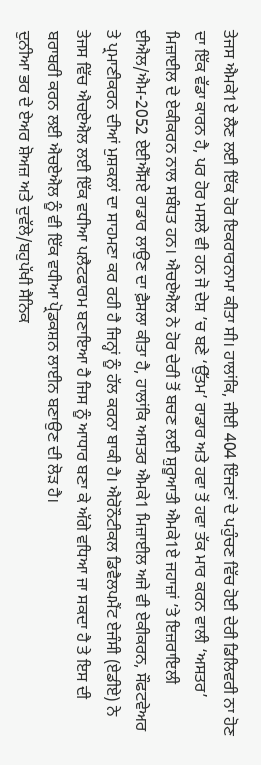ਤੇਜਸ ਐਮਕੇ1ਏ ਲੈਣ ਲਈ ਇੱਕ ਹੋਰ ਇਕਰਾਰਨਾਮਾ ਕੀਤਾ ਸੀ। ਹਾਲਾਂਕਿ, ਜੀਈ 404 ਇੰਜਣਾਂ ਦੇ ਪਹੁੰਚਣ ਵਿੱਚ ਹੋਈ ਦੇਰੀ ਡਿਲਿਵਰੀ ਨਾ ਹੋਣ ਦਾ ਇੱਕ ਵੱਡਾ ਕਾਰਨ ਹੈ, ਪਰ ਹੋਰ ਮਸਲੇ ਵੀ ਹਨ ਜੋ ਦੇਸ਼ ’ਚ ਬਣੇ ‘ਉੱਤਮ’ ਰਾਡਾਰ ਅਤੇ ਹਵਾ ਤੋਂ ਹਵਾ ਤੱਕ ਮਾਰ ਕਰਨ ਵਾਲੀ ‘ਅਸਤਰ’ ਮਿਜ਼ਾਈਲ ਦੇ ਏਕੀਕਰਨ ਨਾਲ ਸਬੰਧਤ ਹਨ। ਐਚਏਐਲ ਨੇ ਹੋਰ ਦੇਰੀ ਤੋਂ ਬਚਣ ਲਈ ਸ਼ੁਰੂਆਤੀ ਐਮਕੇ1ਏ ਜਹਾਜ਼ਾਂ ’ਤੇ ਇਜ਼ਰਾਇਲੀ ਈਐਲ/ਐਮ-2052 ਏਈਐੱਸਏ ਰਾਡਾਰ ਲਾਉਣ ਦਾ ਫ਼ੈਸਲਾ ਕੀਤਾ ਹੈ, ਹਾਲਾਂਕਿ ਅਸਤਰ ਐਮਕੇ1 ਮਿਜ਼ਾਈਲ ਅਜੇ ਵੀ ਏਕੀਕਰਨ, ਸੌਫਟਵੇਅਰ ਤੇ ਪ੍ਰਮਾਣੀਕਰਨ ਦੀਆਂ ਮੁਸ਼ਕਲਾਂ ਦਾ ਸਾਹਮਣਾ ਕਰ ਰਹੀ ਹੈ ਜਿਨ੍ਹਾਂ ਨੂੰ ਹੱਲ ਕਰਨਾ ਬਾਕੀ ਹੈ। ਐਰੋਨੌਟੀਕਲ ਡਿਵੈਲਪਮੈਂਟ ਏਜੰਸੀ (ਏਡੀਏ) ਨੇ ਤੇਜਸ ਵਿੱਚ ਐਚਏਐਲ ਲਈ ਇੱਕ ਵਧੀਆ ਪਲੈਟਫਾਰਮ ਬਣਾਇਆ ਹੈ ਜਿਸ ਨੂੰ ਆਧਾਰ ਬਣਾ ਕੇ ਅੱਗੇ ਵਧਿਆ ਜਾ ਸਕਦਾ ਹੈ ਤੇ ਇਸ ਦੀ ਬਰਾਬਰੀ ਕਰਨ ਲਈ ਐਚਏਐਲ ਨੂੰ ਵੀ ਇੱਕ ਵਧੀਆ ਪ੍ਰੋਡਕਸ਼ਨ ਲਾਈਨ ਬਣਾਉਣ ਦੀ ਲੋੜ ਹੈ।
ਦੁਨੀਆ ਭਰ ਦੇ ਏਅਰ ਸ਼ੋਅਜ਼ ਅਤੇ ਦੁਵੱਲੇ/ਬਹੁਪੱਖੀ ਸੈਨਿਕ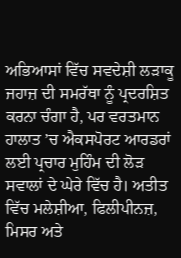ਅਭਿਆਸਾਂ ਵਿੱਚ ਸਵਦੇਸ਼ੀ ਲੜਾਕੂ ਜਹਾਜ਼ ਦੀ ਸਮਰੱਥਾ ਨੂੰ ਪ੍ਰਦਰਸ਼ਿਤ ਕਰਨਾ ਚੰਗਾ ਹੈ, ਪਰ ਵਰਤਮਾਨ ਹਾਲਾਤ ’ਚ ਐਕਸਪੋਰਟ ਆਰਡਰਾਂ ਲਈ ਪ੍ਰਚਾਰ ਮੁਹਿੰਮ ਦੀ ਲੋੜ ਸਵਾਲਾਂ ਦੇ ਘੇਰੇ ਵਿੱਚ ਹੈ। ਅਤੀਤ ਵਿੱਚ ਮਲੇਸ਼ੀਆ, ਫਿਲੀਪੀਨਜ਼, ਮਿਸਰ ਅਤੇ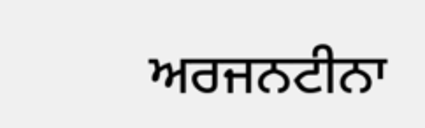ਅਰਜਨਟੀਨਾ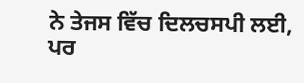ਨੇ ਤੇਜਸ ਵਿੱਚ ਦਿਲਚਸਪੀ ਲਈ, ਪਰ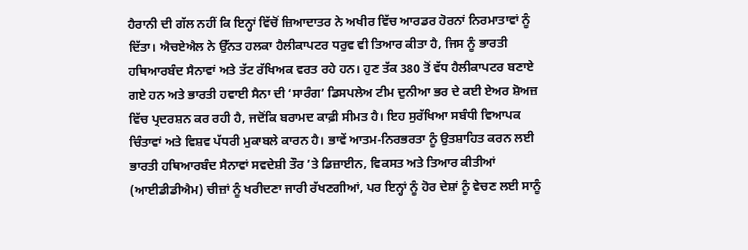ਹੈਰਾਨੀ ਦੀ ਗੱਲ ਨਹੀਂ ਕਿ ਇਨ੍ਹਾਂ ਵਿੱਚੋਂ ਜ਼ਿਆਦਾਤਰ ਨੇ ਅਖੀਰ ਵਿੱਚ ਆਰਡਰ ਹੋਰਨਾਂ ਨਿਰਮਾਤਾਵਾਂ ਨੂੰ ਦਿੱਤਾ। ਐਚਏਐਲ ਨੇ ਉੱਨਤ ਹਲਕਾ ਹੈਲੀਕਾਪਟਰ ਧਰੁਵ ਵੀ ਤਿਆਰ ਕੀਤਾ ਹੈ, ਜਿਸ ਨੂੰ ਭਾਰਤੀ ਹਥਿਆਰਬੰਦ ਸੈਨਾਵਾਂ ਅਤੇ ਤੱਟ ਰੱਖਿਅਕ ਵਰਤ ਰਹੇ ਹਨ। ਹੁਣ ਤੱਕ 380 ਤੋਂ ਵੱਧ ਹੈਲੀਕਾਪਟਰ ਬਣਾਏ ਗਏ ਹਨ ਅਤੇ ਭਾਰਤੀ ਹਵਾਈ ਸੈਨਾ ਦੀ ‘ਸਾਰੰਗ’ ਡਿਸਪਲੇਅ ਟੀਮ ਦੁਨੀਆ ਭਰ ਦੇ ਕਈ ਏਅਰ ਸ਼ੋਅਜ਼ ਵਿੱਚ ਪ੍ਰਦਰਸ਼ਨ ਕਰ ਰਹੀ ਹੈ, ਜਦੋਂਕਿ ਬਰਾਮਦ ਕਾਫ਼ੀ ਸੀਮਤ ਹੈ। ਇਹ ਸੁਰੱਖਿਆ ਸਬੰਧੀ ਵਿਆਪਕ ਚਿੰਤਾਵਾਂ ਅਤੇ ਵਿਸ਼ਵ ਪੱਧਰੀ ਮੁਕਾਬਲੇ ਕਾਰਨ ਹੈ। ਭਾਵੇਂ ਆਤਮ-ਨਿਰਭਰਤਾ ਨੂੰ ਉਤਸ਼ਾਹਿਤ ਕਰਨ ਲਈ ਭਾਰਤੀ ਹਥਿਆਰਬੰਦ ਸੈਨਾਵਾਂ ਸਵਦੇਸ਼ੀ ਤੌਰ ’ਤੇ ਡਿਜ਼ਾਈਨ, ਵਿਕਸਤ ਅਤੇ ਤਿਆਰ ਕੀਤੀਆਂ (ਆਈਡੀਡੀਐਮ) ਚੀਜ਼ਾਂ ਨੂੰ ਖਰੀਦਣਾ ਜਾਰੀ ਰੱਖਣਗੀਆਂ, ਪਰ ਇਨ੍ਹਾਂ ਨੂੰ ਹੋਰ ਦੇਸ਼ਾਂ ਨੂੰ ਵੇਚਣ ਲਈ ਸਾਨੂੰ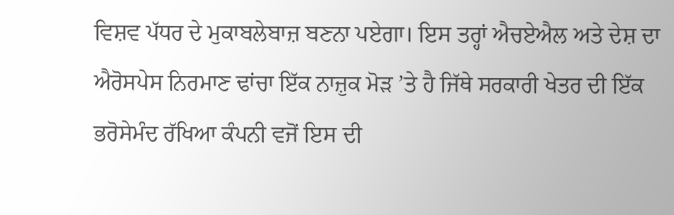ਵਿਸ਼ਵ ਪੱਧਰ ਦੇ ਮੁਕਾਬਲੇਬਾਜ਼ ਬਣਨਾ ਪਏਗਾ। ਇਸ ਤਰ੍ਹਾਂ ਐਚਏਐਲ ਅਤੇ ਦੇਸ਼ ਦਾ ਐਰੋਸਪੇਸ ਨਿਰਮਾਣ ਢਾਂਚਾ ਇੱਕ ਨਾਜ਼ੁਕ ਮੋੜ ’ਤੇ ਹੈ ਜਿੱਥੇ ਸਰਕਾਰੀ ਖੇਤਰ ਦੀ ਇੱਕ ਭਰੋਸੇਮੰਦ ਰੱਖਿਆ ਕੰਪਨੀ ਵਜੋਂ ਇਸ ਦੀ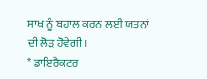ਸਾਖ ਨੂੰ ਬਹਾਲ ਕਰਨ ਲਈ ਯਤਨਾਂ ਦੀ ਲੋੜ ਹੋਵੇਗੀ।
* ਡਾਇਰੈਕਟਰ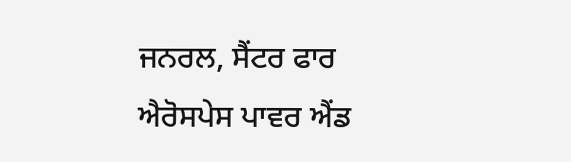ਜਨਰਲ, ਸੈਂਟਰ ਫਾਰ ਐਰੋਸਪੇਸ ਪਾਵਰ ਐਂਡ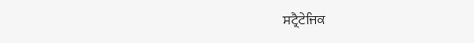ਸਟ੍ਰੈਟੇਜਿਕ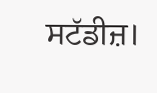ਸਟੱਡੀਜ਼।